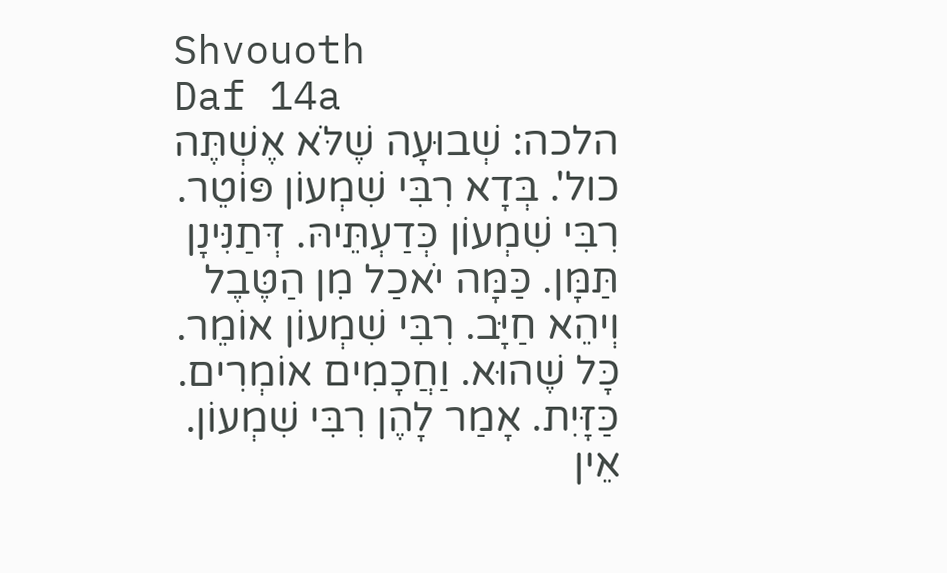Shvouoth
Daf 14a
הלכה: שְׁבוּעָה שֶׁלֹּא אֶשְׁתֶּה כול'. בְּדָא רִבִּי שִׁמְעוֹן פּוֹטֵר. רִבִּי שִׁמְעוֹן כְּדַעְתֵּיהּ. דְּתַנִּינָן תַּמָּן. כַּמָּה יֹאכַל מִן הַטֶּבֶל וְיהֵא חַיָּב. רִבִּי שִׁמְעוֹן אוֹמֵר. כָּל שֶׁהוּא. וַחֲכָמִים אוֹמְרִים. כַּזָּיִת. אָמַר לָהֶן רִבִּי שִׁמְעוֹן. אֵין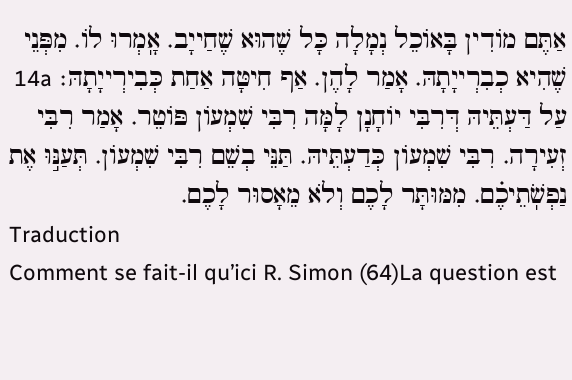אַתֶּם מוֹדִין בָּאוֹכֵל נְמָלָה כָּל שֶׁהוּא שֶׁחַייָב. אָֽמְרוּ לוֹ. מִפְּנֵי שֶׁהִיא כְבִרְייָתָהּ. אָמַר לָהֶן. אַף חִיטָּה אַחַת כְּבִירְייָתָהּ׃ 14a עַל דַּעְתֵּיהּ דְּרִבִּי יוֹחָנָן לָמָּה רִבִּי שִׁמְעוֹן פּוֹטֵר. אָמַר רִבִּי זְעִירָה. רִבִּי שִׁמְעוֹן כְּדַעְתֵּיהּ. תַּנֵּי בְשֵׁם רִבִּי שִׁמְעוֹן. תְּעַנּ֣וּ אֶת נַפְשֹֽׁתֵיכֶ֗ם. מִמּוּתָּר לָכֶם וְלֹא מֵאָסוּר לָכֶם.
Traduction
Comment se fait-il qu’ici R. Simon (64)La question est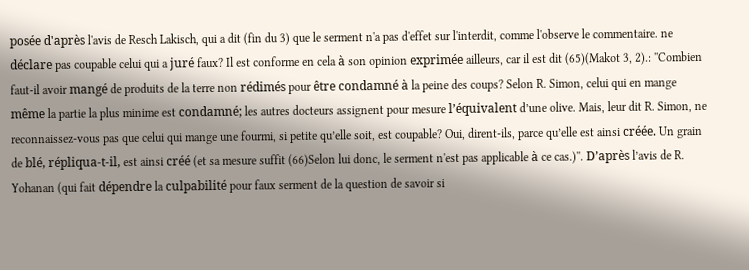posée d'après l'avis de Resch Lakisch, qui a dit (fin du 3) que le serment n'a pas d'effet sur l'interdit, comme l'observe le commentaire. ne déclare pas coupable celui qui a juré faux? Il est conforme en cela à son opinion exprimée ailleurs, car il est dit (65)(Makot 3, 2).: ''Combien faut-il avoir mangé de produits de la terre non rédimés pour être condamné à la peine des coups? Selon R. Simon, celui qui en mange même la partie la plus minime est condamné; les autres docteurs assignent pour mesure l’équivalent d’une olive. Mais, leur dit R. Simon, ne reconnaissez-vous pas que celui qui mange une fourmi, si petite qu’elle soit, est coupable? Oui, dirent-ils, parce qu’elle est ainsi créée. Un grain de blé, répliqua-t-il, est ainsi créé (et sa mesure suffit (66)Selon lui donc, le serment n'est pas applicable à ce cas.)''. D’après l’avis de R. Yohanan (qui fait dépendre la culpabilité pour faux serment de la question de savoir si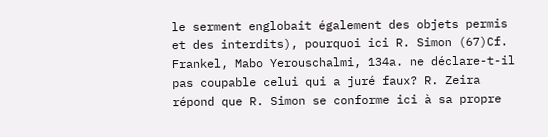le serment englobait également des objets permis et des interdits), pourquoi ici R. Simon (67)Cf. Frankel, Mabo Yerouschalmi, 134a. ne déclare-t-il pas coupable celui qui a juré faux? R. Zeira répond que R. Simon se conforme ici à sa propre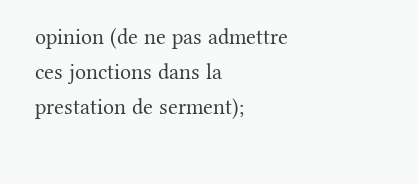opinion (de ne pas admettre ces jonctions dans la prestation de serment);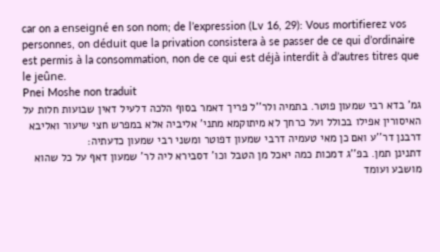car on a enseigné en son nom; de l’expression (Lv 16, 29): Vous mortifierez vos personnes, on déduit que la privation consistera à se passer de ce qui d’ordinaire est permis à la consommation, non de ce qui est déjà interdit à d’autres titres que le jeûne.
Pnei Moshe non traduit
גמ' בדא רבי שמעון פוטר. בתמיה ולר''ל פריך דאמר בסוף הלכה דלעיל דאין שבועות חלות על האיסורין אפילו בכולל ועל כרחך לא מיתוקמא מתני' אליביה אלא במפרש חצי שיעור ואליבא דרבנן דר''ע ואם כן מאי טעמיה דרבי שמעון דפוטר ומשני רבי שמעון כדעתיה:
דתנינן תמן. בפ''ג דמכות כמה יאכל מן הטבל וכו' דסבירא ליה לר' שמעון דאף על כל שהוא מושבע ועומד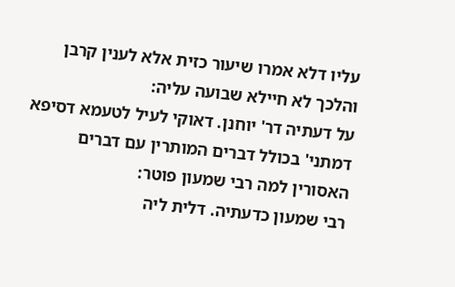עליו דלא אמרו שיעור כזית אלא לענין קרבן והלכך לא חיילא שבועה עליה:
על דעתיה דר' יוחנן. דאוקי לעיל לטעמא דסיפא דמתני' בכולל דברים המותרין עם דברים האסורין למה רבי שמעון פוטר:
רבי שמעון כדעתיה. דלית ליה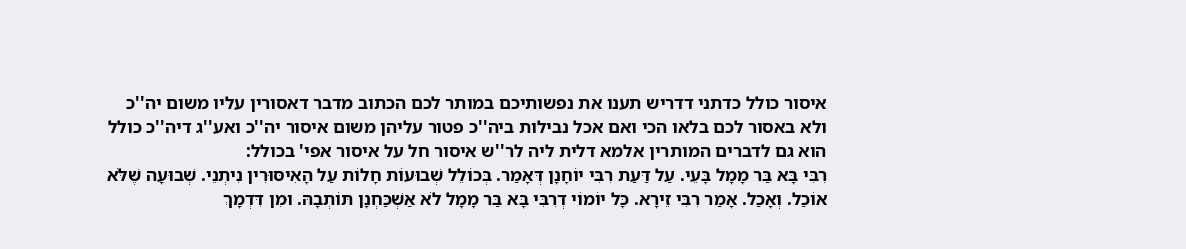איסור כולל כדתני דדריש תענו את נפשותיכם במותר לכם הכתוב מדבר דאסורין עליו משום יה''כ ולא באסור לכם בלאו הכי ואם אכל נבילות ביה''כ פטור עליהן משום איסור יה''כ ואע''ג דיה''כ כולל הוא גם לדברים המותרין אלמא דלית ליה לר''ש איסור חל על איסור אפי' בכולל:
רִבִּי בָּא בַּר מָמָל בָּעֵי. עַל דַּעַת רִבִּי יוֹחָנָן דְּאָמַר. בְּכוֹלֵל שְׁבוּעוֹת חָלוֹת עַל הָאִיסּוּרִין נִיתְנֵי. שְׁבוּעָה שֶׁלֹּא אוֹכַל. וְאָכַל. אָמַר רִבִּי זֵירָא. כָּל יוֹמוֹי דְרִבִּי בָּא בַּר מָמָל לֹא אַשְׁכַּחְנָן תּוֹתְבָהּ. וּמִן דִּדְמָךְ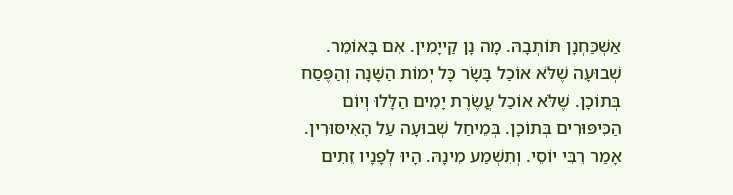אַשְׁכַּחְנָן תּוֹתְבָהּ. מָה נָן קַייָמִין. אִם בָּאוֹמֵר. שְׁבוּעָה שֶׁלֹּא אוֹכַל בָּשָׂר כָּל יְמוֹת הַשָּׁנָה וְהַפֶּסַח בְּתוֹכָן. שֶׁלֹּא אוֹכַל עֲשֶׂרֶת יָמִים הַלָּלוּ וְיוֹם הַכִּיפּוּרִים בְּתוֹכָן. בְּמֵיחַל שְׁבוּעָה עַל הָאִיסּוּרִין. אָמַר רִבִּי יוֹסֵי. וְתִשְׁמַע מִינָהּ. הָיוּ לְפָנָיו זֵתִים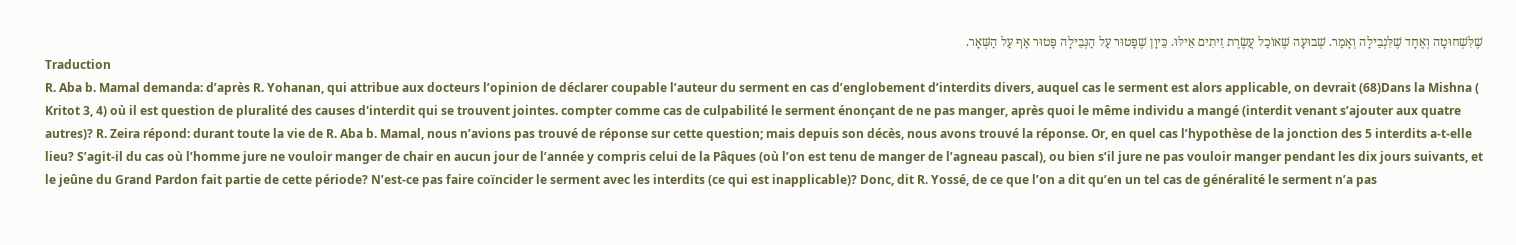שֶׁלִּשְׁחוּטָה וְאֶחָד שֶׁלִּנְבֵילָה וְאָמַר. שְׁבוּעָה שֶׁאוֹכַל עֲשֶׂרֶת זֵיתִים אֵילּוּ. כֵּיוָן שֶׁפָּטוּר עַל הַנְּבֵילָה פָּטוּר אַף עַל הַשְּׁאָר.
Traduction
R. Aba b. Mamal demanda: d’après R. Yohanan, qui attribue aux docteurs l’opinion de déclarer coupable l’auteur du serment en cas d’englobement d’interdits divers, auquel cas le serment est alors applicable, on devrait (68)Dans la Mishna ( Kritot 3, 4) où il est question de pluralité des causes d'interdit qui se trouvent jointes. compter comme cas de culpabilité le serment énonçant de ne pas manger, après quoi le même individu a mangé (interdit venant s’ajouter aux quatre autres)? R. Zeira répond: durant toute la vie de R. Aba b. Mamal, nous n’avions pas trouvé de réponse sur cette question; mais depuis son décès, nous avons trouvé la réponse. Or, en quel cas l’hypothèse de la jonction des 5 interdits a-t-elle lieu? S’agit-il du cas où l’homme jure ne vouloir manger de chair en aucun jour de l’année y compris celui de la Pâques (où l’on est tenu de manger de l’agneau pascal), ou bien s’il jure ne pas vouloir manger pendant les dix jours suivants, et le jeûne du Grand Pardon fait partie de cette période? N’est-ce pas faire coïncider le serment avec les interdits (ce qui est inapplicable)? Donc, dit R. Yossé, de ce que l’on a dit qu’en un tel cas de généralité le serment n’a pas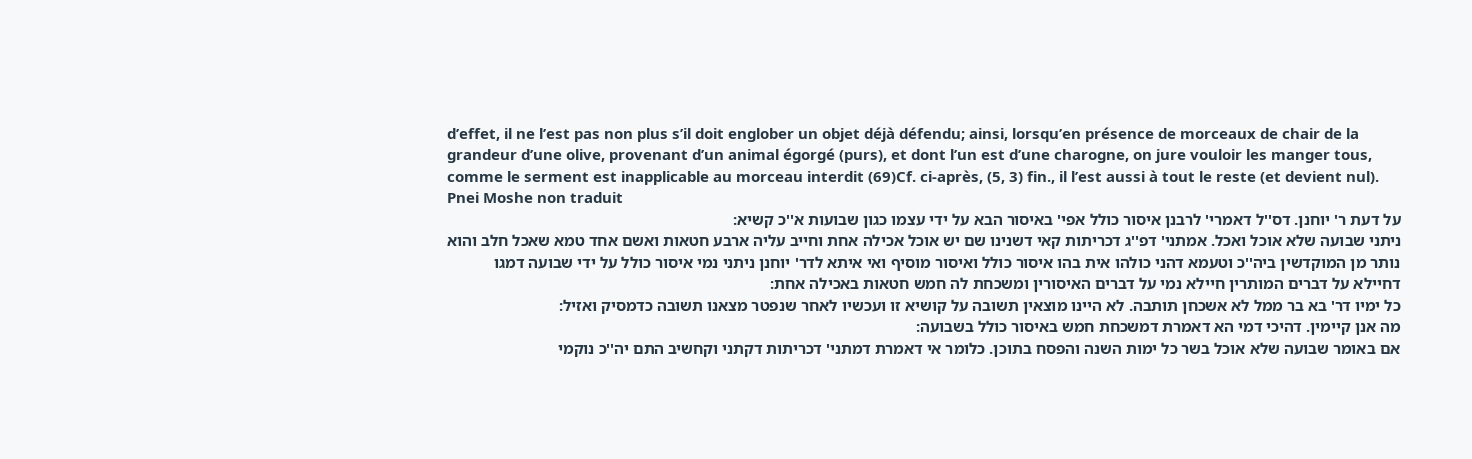d’effet, il ne l’est pas non plus s’il doit englober un objet déjà défendu; ainsi, lorsqu’en présence de morceaux de chair de la grandeur d’une olive, provenant d’un animal égorgé (purs), et dont l’un est d’une charogne, on jure vouloir les manger tous, comme le serment est inapplicable au morceau interdit (69)Cf. ci-après, (5, 3) fin., il l’est aussi à tout le reste (et devient nul).
Pnei Moshe non traduit
על דעת ר' יוחנן. דס''ל דאמרי' לרבנן איסור כולל אפי' באיסור הבא על ידי עצמו כגון שבועות א''כ קשיא:
ניתני שבועה שלא אוכל ואכל. אמתני' דפ''ג דכריתות קאי דשנינו שם יש אוכל אכילה אחת וחייב עליה ארבע חטאות ואשם אחד טמא שאכל חלב והוא נותר מן המוקדשין ביה''כ וטעמא דהני כולהו אית בהו איסור כולל ואיסור מוסיף ואי איתא לדר' יוחנן ניתני נמי איסור כולל על ידי שבועה דמגו דחיילא על דברים המותרין חיילא נמי על דברים האיסורין ומשכחת לה חמש חטאות באכילה אחת:
כל ימיו דר' בא בר ממל לא אשכחן תותבה. לא היינו מוצאין תשובה על קושיא זו ועכשיו לאחר שנפטר מצאנו תשובה כדמסיק ואזיל:
מה אנן קיימין. דהיכי דמי הא דאמרת דמשכחת חמש באיסור כולל בשבועה:
אם באומר שבועה שלא אוכל בשר כל ימות השנה והפסח בתוכן. כלומר אי דאמרת דמתני' דכריתות דקתני וקחשיב התם יה''כ נוקמי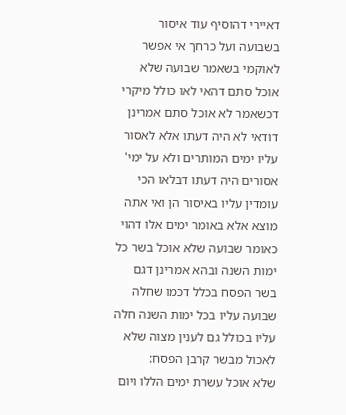דאיירי דהוסיף עוד איסור בשבועה ועל כרחך אי אפשר לאוקמי בשאמר שבועה שלא אוכל סתם דהאי לאו כולל מיקרי דכשאמר לא אוכל סתם אמרינן דודאי לא היה דעתו אלא לאסור עליו ימים המותרים ולא על ימי' אסורים היה דעתו דבלאו הכי עומדין עליו באיסור הן ואי אתה מוצא אלא באומר ימים אלו דהוי כאומר שבועה שלא אוכל בשר כל ימות השנה ובהא אמרינן דגם בשר הפסח בכלל דכמו שחלה שבועה עליו בכל ימות השנה חלה עליו בכולל גם לענין מצוה שלא לאכול מבשר קרבן הפסח:
שלא אוכל עשרת ימים הללו ויום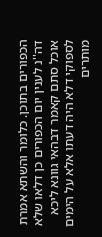הכפורים בתוכן. כלומר והשתא אמרת דה''נ לענין יום הכפורים כן דלאו שלא אוכל סתם קאמר דבהאי גוונא ליכא לספוקי דלא היה דעתו אלא על הימים מותרים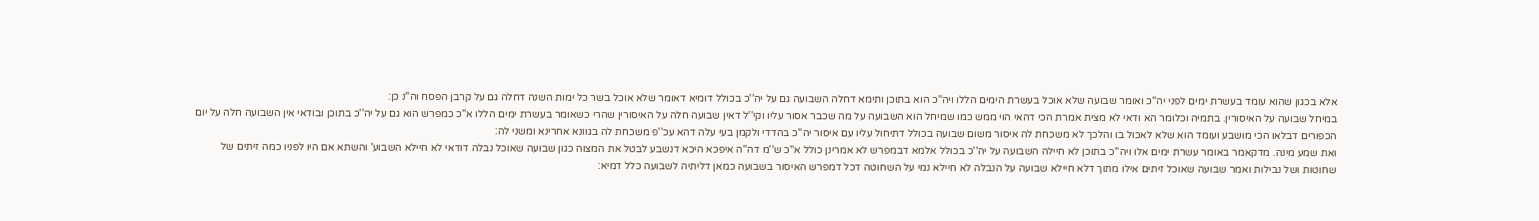אלא בכגון שהוא עומד בעשרת ימים לפני יה''כ ואומר שבועה שלא אוכל בעשרת הימים הללו ויה''כ הוא בתוכן ותימא דחלה השבועה גם על יה''כ בכולל דומיא דאומר שלא אוכל בשר כל ימות השנה דחלה גם על קרבן הפסח וה''נ כן:
במיחל שבועה על האיסורין. בתמיה וכלומר הא ודאי לא מצית אמרת הכי דהאי הוי ממש כמו שמיחל הוא השבועה על מה שכבר אסור עליו וקי''ל דאין שבועה חלה על האיסורין שהרי כשאומר בעשרת ימים הללו א''כ כמפרש הוא גם על יה''כ בתוכן ובודאי אין השבועה חלה על יום הכפורים דבלאו הכי מושבע ועומד הוא שלא לאכול בו והלכך לא משכחת לה איסור משום שבועה בכולל דתיחול עליו עם איסור יה''כ בהדדי ולקמן בעי עלה דהא עכ''פ משכחת לה בגוונא אחרינא ומשני לה:
ואת שמע מינה. מדקאמר באומר עשרת ימים אלו ויה''כ בתוכן לא חיילה השבועה על יה''כ בכולל אלמא דבמפרש לא אמרינן כולל א''כ ש''מ דה''ה איפכא היכא דנשבע לבטל את המצוה כגון שבועה שאוכל נבלה דודאי לא חיילא השבוע' והשתא אם היו לפניו כמה זיתים של שחוטות ושל נבילות ואמר שבועה שאוכל זיתים אילו מתוך דלא חיילא שבועה על הנבלה לא חיילא נמי על השחוטה דכל דמפרש האיסור בשבועה כמאן דליתיה לשבועה כלל דמיא: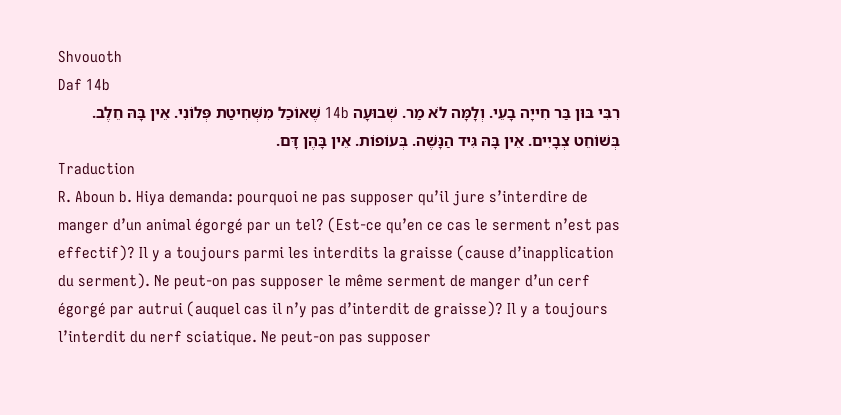Shvouoth
Daf 14b
רִבִּי בּוּן בַּר חִייָה בָעֵי. וְלָמָּה לֹא מַר. שְׁבוּעָה 14b שֶׁאוֹכַל מִשְּׁחִיטַת פְּלוֹנִי. אֵין בָּהּ חֵלֶב. בְּשׁוֹחֵט צְבָיִים. אֵין בָּהּ גִּיד הַנָּשֶׁה. בְּעוֹפוֹת. אֵין בָּהֶן דָּם.
Traduction
R. Aboun b. Hiya demanda: pourquoi ne pas supposer qu’il jure s’interdire de manger d’un animal égorgé par un tel? (Est-ce qu’en ce cas le serment n’est pas effectif)? Il y a toujours parmi les interdits la graisse (cause d’inapplication du serment). Ne peut-on pas supposer le même serment de manger d’un cerf égorgé par autrui (auquel cas il n’y pas d’interdit de graisse)? Il y a toujours l’interdit du nerf sciatique. Ne peut-on pas supposer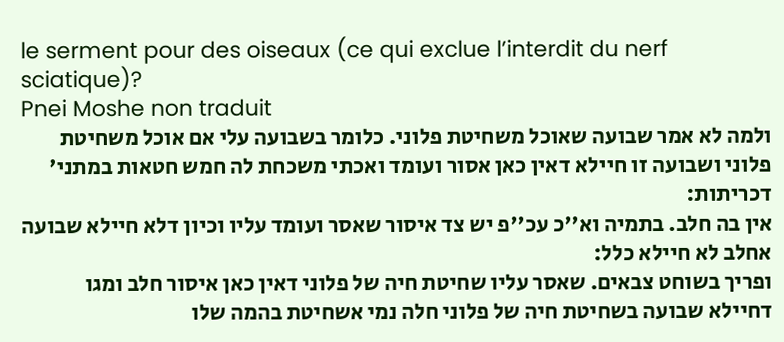le serment pour des oiseaux (ce qui exclue l’interdit du nerf sciatique)?
Pnei Moshe non traduit
ולמה לא אמר שבועה שאוכל משחיטת פלוני. כלומר בשבועה עלי אם אוכל משחיטת פלוני ושבועה זו חיילא דאין כאן אסור ועומד ואכתי משכחת לה חמש חטאות במתני' דכריתות:
אין בה חלב. בתמיה וא''כ עכ''פ יש צד איסור שאסר ועומד עליו וכיון דלא חיילא שבועה אחלב לא חיילא כלל:
ופריך בשוחט צבאים. שאסר עליו שחיטת חיה של פלוני דאין כאן איסור חלב ומגו דחיילא שבועה בשחיטת חיה של פלוני חלה נמי אשחיטת בהמה שלו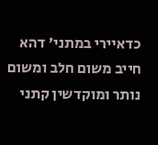כדאיירי במתני' דהא חייב משום חלב ומשום נותר ומוקדשין קתני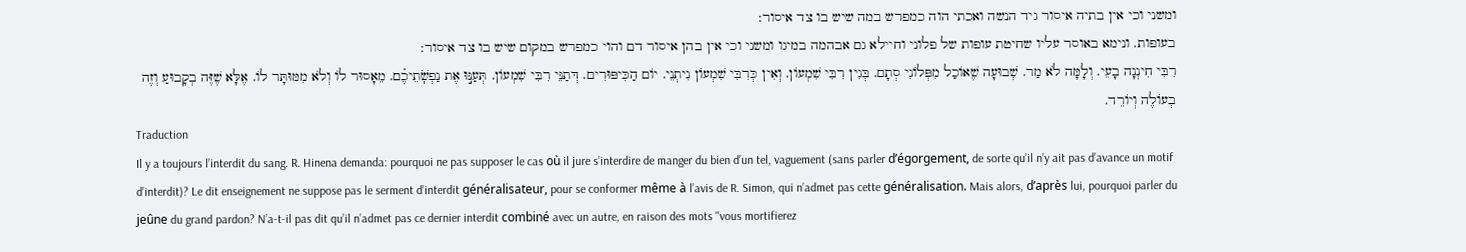ומשני וכי אין בתיה איסור גיד הנשה ואכתי הוה כמפרש במה שיש בו צד איסור:
בעופות. ונימא באוסר עליו שחיטת עופות של פלוני וחיילא גם אבהמה במיגו ומשני וכי אין בהן איסור דם והוי כמפרש במקום שיש בו צד איסור:
רִבִּי חִינְנָה בָעֵי. וְלָמָּה לֹא מַר. שְׁבוּעָה שֶׁאוֹכַל מִפְּלוֹנִי סְתָם. בְּגִין רִבִּי שִׁמְעוֹן. וְאִין כְּרִבִּי שִׁמְעוֹן נִיתְנֵי. יוֹם הַכִּיפּוּרִים. דְּתַנֵּי רִבִּי שִׁמְעוֹן. תְּעַנּ֣וּ אֶת נַפְשֹֽׁתֵיכֶ֗ם. מֵאָסוּר לֹו וְלֹא מִמּוּתָּר לוֹ. אֶלָּא שֶׁזֶּה בְקָבוּעַ וְזֶה בְעוֹלֶה וְיוֹרֵד.
Traduction
Il y a toujours l’interdit du sang. R. Hinena demanda: pourquoi ne pas supposer le cas où il jure s’interdire de manger du bien d’un tel, vaguement (sans parler d’égorgement, de sorte qu’il n’y ait pas d’avance un motif d’interdit)? Le dit enseignement ne suppose pas le serment d’interdit généralisateur, pour se conformer même à l’avis de R. Simon, qui n’admet pas cette généralisation. Mais alors, d’après lui, pourquoi parler du jeûne du grand pardon? N’a-t-il pas dit qu’il n’admet pas ce dernier interdit combiné avec un autre, en raison des mots ''vous mortifierez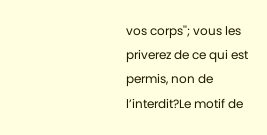vos corps''; vous les priverez de ce qui est permis, non de l’interdit?Le motif de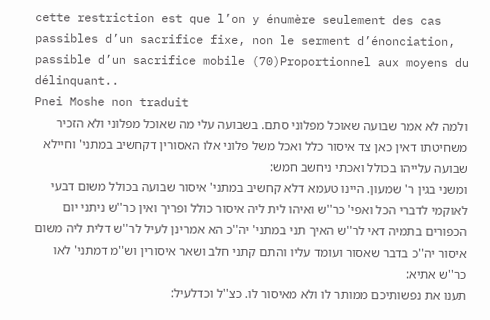cette restriction est que l’on y énumère seulement des cas passibles d’un sacrifice fixe, non le serment d’énonciation, passible d’un sacrifice mobile (70)Proportionnel aux moyens du délinquant..
Pnei Moshe non traduit
ולמה לא אמר שבועה שאוכל מפלוני סתם. בשבועה עלי מה שאוכל מפלוני ולא הזכיר משחיטתו דאין כאן צד איסור כלל ואכל משל פלוני אלו האסורין דקחשיב במתני' וחיילא שבועה עלייהו בכולל ואכתי ניחשב חמש:
ומשני בגין ר' שמעון. היינו טעמא דלא קחשיב במתני' איסור שבועה בכולל משום דבעי לאוקמי לדברי הכל ואפי' כר''ש ואיהו לית ליה איסור כולל ופריך ואין כר''ש ניתני יום הכפורים בתמיה דאי לר''ש האיך תני במתני' יה''כ הא אמרינן לעיל לר''ש דלית ליה משום איסור יה''כ בדבר שאסור ועומד עליו והתם קתני חלב ושאר איסורין וש''מ דמתני' לאו כר''ש אתיא:
תענו את נפשותיכם ממותר לו ולא מאיסור לו. כצ''ל וכדלעיל: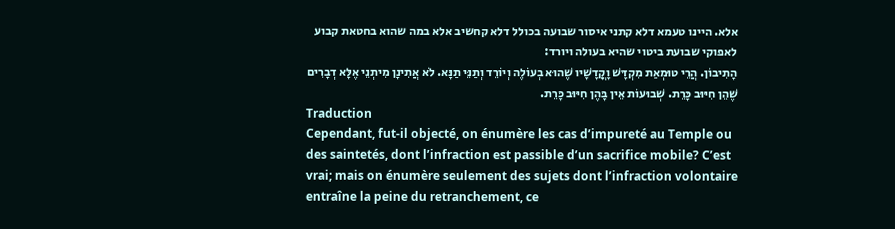אלא. היינו טעמא דלא קתני איסור שבועה בכולל דלא קחשיב אלא במה שהוא בחטאת קבוע לאפוקי שבועת ביטוי שהיא בעולה ויורד:
הָתִיבוֹן. הֲרֵי טוּמְאַת מִקְדָּשׁ וָקֳדָשָׁיו שֶׁהוּא בְעוֹלֶה וְיוֹרֵד וְתַנֵּי תַנָּא. לֹא אֲתִינָן מִיתְנֵי אֶלָּא דְבָרִים שֶׁהֵן חִיּוּב כָּרֵת. שְׁבוּעוֹת אֵין בָּהֶן חִיּוּב כָּרֵת.
Traduction
Cependant, fut-il objecté, on énumère les cas d’impureté au Temple ou des saintetés, dont l’infraction est passible d’un sacrifice mobile? C’est vrai; mais on énumère seulement des sujets dont l’infraction volontaire entraîne la peine du retranchement, ce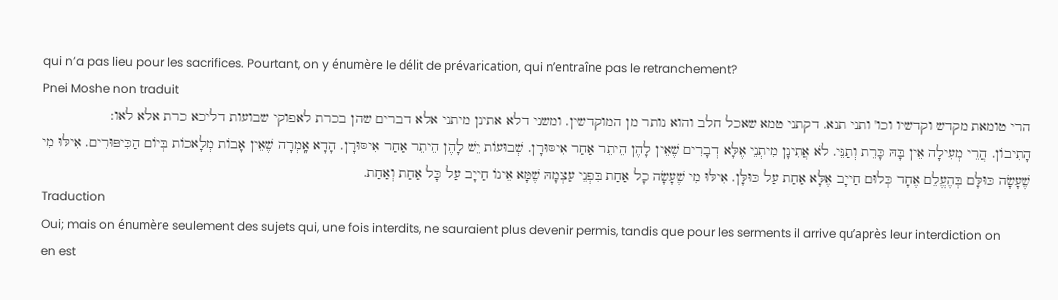qui n’a pas lieu pour les sacrifices. Pourtant, on y énumère le délit de prévarication, qui n’entraîne pas le retranchement?
Pnei Moshe non traduit
הרי טומאת מקדש וקדשיו וכו' ותני תנא. דקתני טמא שאכל חלב והוא נותר מן המוקדשין. ומשני דלא אתינן מיתני אלא דברים שהן בכרת לאפוקי שבועות דליכא כרת אלא לאו:
הָתִיבוֹן. הֲרֵי מְעִילָה אֵין בָּהּ כָּרֵת וְתַנֵּי. לֹא אֲתִינָן מִיתְנֵי אֶלָּא דְבָרִים שֶׁאֵין לָהֶן הֵיתֵר אַחַר אִיסּוּרָן. שְׁבוּעוֹת יֵשׁ לָהֶן הֵיתֵר אַחַר אִיסּוּרָן. הָדָא אָֽמְרָה שֶׁאֵין אָבוֹת מְלָאכוֹת בְּיוֹם הַכִּיפּוּרִים. אִילּוּ מִי שֶׁעָשָׂה כּוּלָּם בְּהֶעֱלֵם אֶחָד כְּלוּם חַייָב אֶלָּא אַחַת עַל כּוּלָּן. אִילּוּ מִי שֶׁעָשָׂה כָל אַחַת בִּפְנֵי עַצְמָהּ שֶׁמָּא אֵינוֹ חַייָב עַל כָּל אַחַת וְאַחַת.
Traduction
Oui; mais on énumère seulement des sujets qui, une fois interdits, ne sauraient plus devenir permis, tandis que pour les serments il arrive qu’après leur interdiction on en est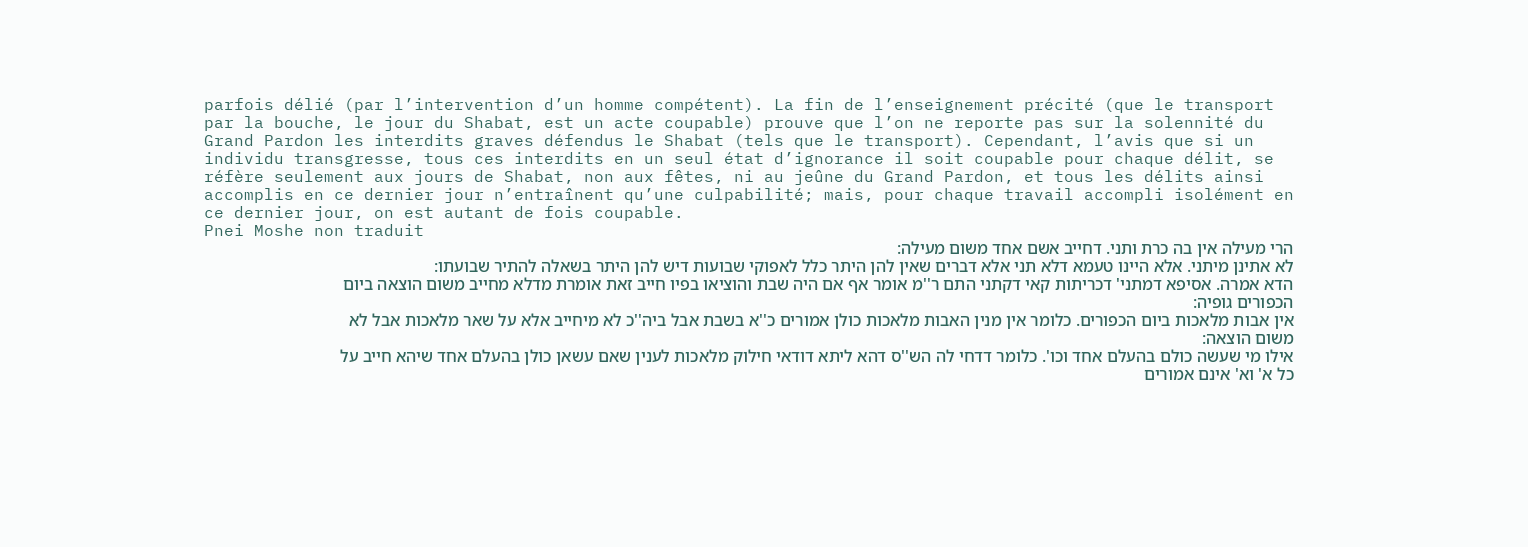parfois délié (par l’intervention d’un homme compétent). La fin de l’enseignement précité (que le transport par la bouche, le jour du Shabat, est un acte coupable) prouve que l’on ne reporte pas sur la solennité du Grand Pardon les interdits graves défendus le Shabat (tels que le transport). Cependant, l’avis que si un individu transgresse, tous ces interdits en un seul état d’ignorance il soit coupable pour chaque délit, se réfère seulement aux jours de Shabat, non aux fêtes, ni au jeûne du Grand Pardon, et tous les délits ainsi accomplis en ce dernier jour n’entraînent qu’une culpabilité; mais, pour chaque travail accompli isolément en ce dernier jour, on est autant de fois coupable.
Pnei Moshe non traduit
הרי מעילה אין בה כרת ותני. דחייב אשם אחד משום מעילה:
לא אתינן מיתני. אלא היינו טעמא דלא תני אלא דברים שאין להן היתר כלל לאפוקי שבועות דיש להן היתר בשאלה להתיר שבועתו:
הדא אמרה. אסיפא דמתני' דכריתות קאי דקתני התם ר''מ אומר אף אם היה שבת והוציאו בפיו חייב זאת אומרת מדלא מחייב משום הוצאה ביום הכפורים גופיה:
אין אבות מלאכות ביום הכפורים. כלומר אין מנין האבות מלאכות כולן אמורים כ''א בשבת אבל ביה''כ לא מיחייב אלא על שאר מלאכות אבל לא משום הוצאה:
אילו מי שעשה כולם בהעלם אחד וכו'. כלומר דדחי לה הש''ס דהא ליתא דודאי חילוק מלאכות לענין שאם עשאן כולן בהעלם אחד שיהא חייב על כל א' וא' אינם אמורים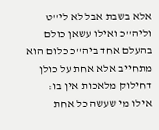אלא בשבת אבל לא לי''ט וליה''כ ואילו עשאן כולם בהעלם אחד ביה''כ כלום הוא מתחייב אלא אחת על כולן דחילוק מלאכות אין בו:
אילו מי שעשה כל אחת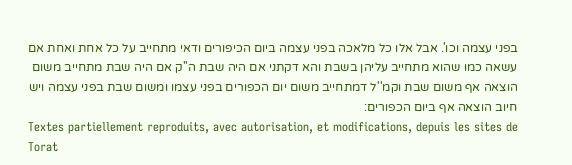בפני עצמה וכו'. אבל אלו כל מלאכה בפני עצמה ביום הכיפורים ודאי מתחייב על כל אחת ואחת אם עשאה כמו שהוא מתחייב עליהן בשבת והא דקתני אם היה שבת ה''ק אם היה שבת מתחייב משום הוצאה אף משום שבת וקמ''ל דמתחייב משום יום הכפורים בפני עצמו ומשום שבת בפני עצמה ויש חיוב הוצאה אף ביום הכפורים:
Textes partiellement reproduits, avec autorisation, et modifications, depuis les sites de Torat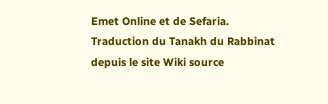Emet Online et de Sefaria.
Traduction du Tanakh du Rabbinat depuis le site Wiki source